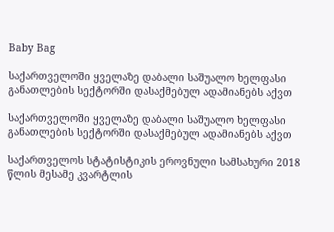Baby Bag

საქართველოში ყველაზე დაბალი საშუალო ხელფასი განათლების სექტორში დასაქმებულ ადამიანებს აქვთ

საქართველოში ყველაზე დაბალი საშუალო ხელფასი განათლების სექტორში დასაქმებულ ადამიანებს აქვთ

საქართველოს სტატისტიკის ეროვნული სამსახური 2018 წლის მესამე კვარტლის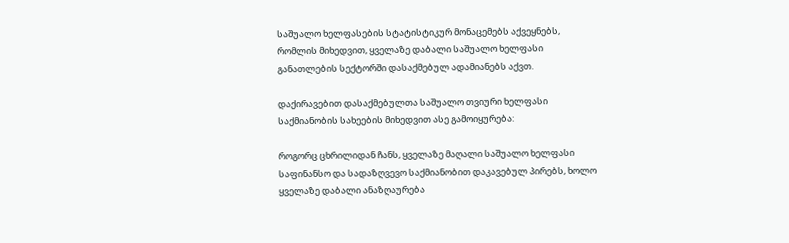საშუალო ხელფასების სტატისტიკურ მონაცემებს აქვეყნებს, რომლის მიხედვით, ყველაზე დაბალი საშუალო ხელფასი განათლების სექტორში დასაქმებულ ადამიანებს აქვთ.

დაქირავებით დასაქმებულთა საშუალო თვიური ხელფასი საქმიანობის სახეების მიხედვით ასე გამოიყურება:

როგორც ცხრილიდან ჩანს, ყველაზე მაღალი საშუალო ხელფასი საფინანსო და სადაზღვევო საქმიანობით დაკავებულ პირებს, ხოლო ყველაზე დაბალი ანაზღაურება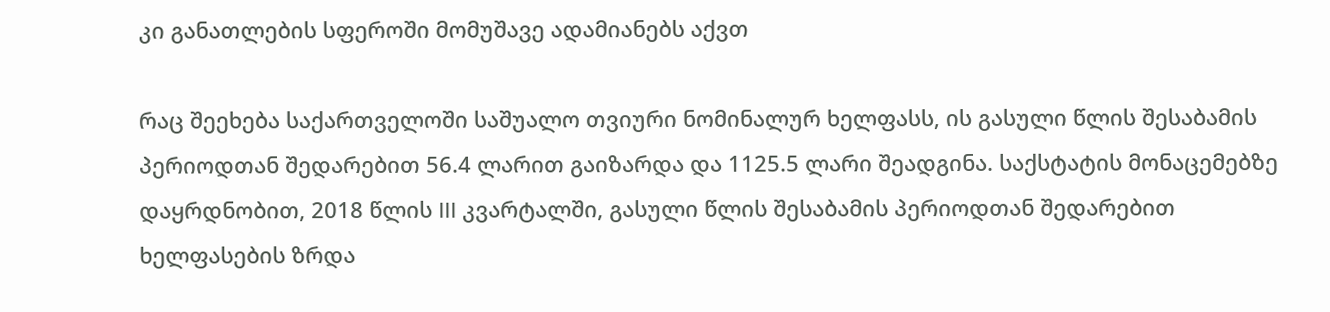კი განათლების სფეროში მომუშავე ადამიანებს აქვთ

რაც შეეხება საქართველოში საშუალო თვიური ნომინალურ ხელფასს, ის გასული წლის შესაბამის პერიოდთან შედარებით 56.4 ლარით გაიზარდა და 1125.5 ლარი შეადგინა. საქსტატის მონაცემებზე დაყრდნობით, 2018 წლის III კვარტალში, გასული წლის შესაბამის პერიოდთან შედარებით ხელფასების ზრდა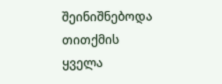შეინიშნებოდა თითქმის ყველა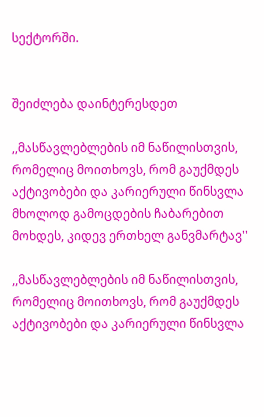სექტორში.


შეიძლება დაინტერესდეთ

,,მასწავლებლების იმ ნაწილისთვის, რომელიც მოითხოვს, რომ გაუქმდეს აქტივობები და კარიერული წინსვლა მხოლოდ გამოცდების ჩაბარებით მოხდეს, კიდევ ერთხელ განვმარტავ''

,,მასწავლებლების იმ ნაწილისთვის, რომელიც მოითხოვს, რომ გაუქმდეს აქტივობები და კარიერული წინსვლა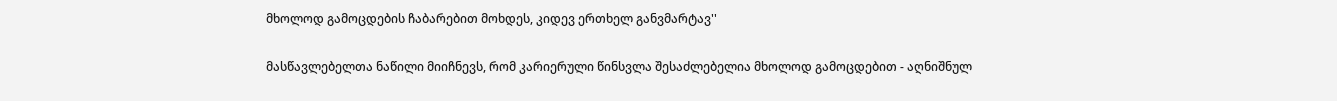მხოლოდ გამოცდების ჩაბარებით მოხდეს, კიდევ ერთხელ განვმარტავ''

მასწავლებელთა ნაწილი მიიჩნევს, რომ კარიერული წინსვლა შესაძლებელია მხოლოდ გამოცდებით - აღნიშნულ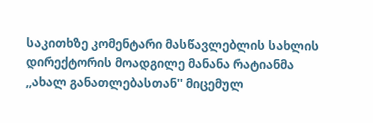საკითხზე კომენტარი მასწავლებლის სახლის დირექტორის მოადგილე მანანა რატიანმა ,,ახალ განათლებასთან'' მიცემულ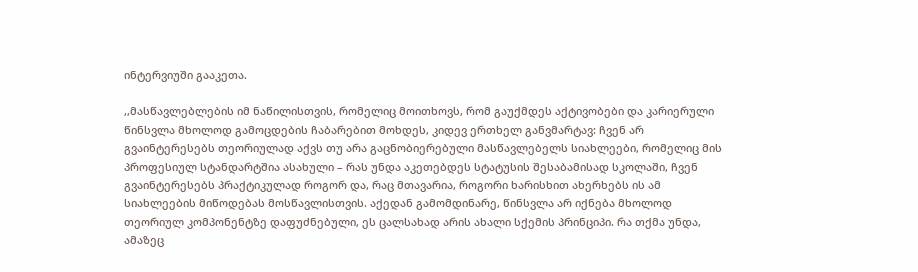ინტერვიუში გააკეთა.

,,მასწავლებლების იმ ნაწილისთვის, რომელიც მოითხოვს, რომ გაუქმდეს აქტივობები და კარიერული წინსვლა მხოლოდ გამოცდების ჩაბარებით მოხდეს, კიდევ ერთხელ განვმარტავ: ჩვენ არ გვაინტერესებს თეორიულად აქვს თუ არა გაცნობიერებული მასწავლებელს სიახლეები, რომელიც მის პროფესიულ სტანდარტშია ასახული – რას უნდა აკეთებდეს სტატუსის შესაბამისად სკოლაში, ჩვენ გვაინტერესებს პრაქტიკულად როგორ და, რაც მთავარია, როგორი ხარისხით ახერხებს ის ამ სიახლეების მიწოდებას მოსწავლისთვის. აქედან გამომდინარე, წინსვლა არ იქნება მხოლოდ თეორიულ კომპონენტზე დაფუძნებული, ეს ცალსახად არის ახალი სქემის პრინციპი. რა თქმა უნდა, ამაზეც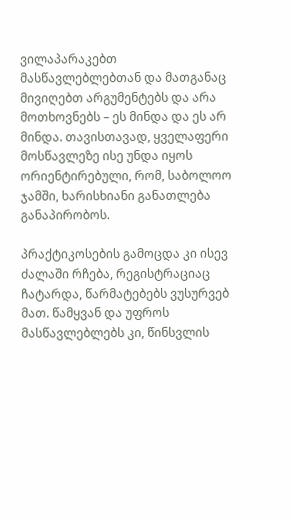ვილაპარაკებთ მასწავლებლებთან და მათგანაც მივიღებთ არგუმენტებს და არა მოთხოვნებს – ეს მინდა და ეს არ მინდა. თავისთავად, ყველაფერი მოსწავლეზე ისე უნდა იყოს ორიენტირებული, რომ, საბოლოო ჯამში, ხარისხიანი განათლება განაპირობოს.

პრაქტიკოსების გამოცდა კი ისევ ძალაში რჩება, რეგისტრაციაც ჩატარდა, წარმატებებს ვუსურვებ მათ. წამყვან და უფროს მასწავლებლებს კი, წინსვლის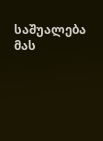საშუალება მას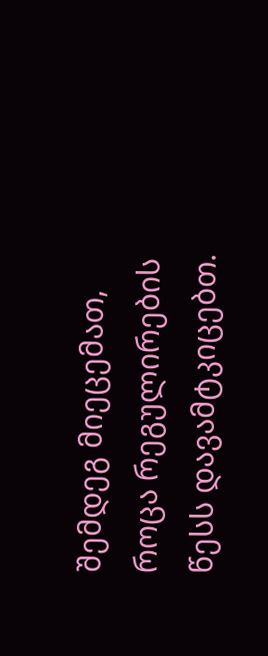შემდეგ მიეცემათ, როცა რეგულირების წესს დავამტკიცებთ.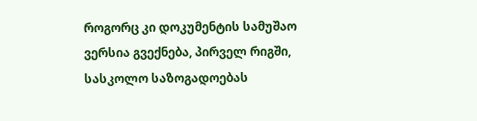როგორც კი დოკუმენტის სამუშაო ვერსია გვექნება, პირველ რიგში, სასკოლო საზოგადოებას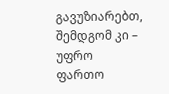გავუზიარებთ, შემდგომ კი – უფრო ფართო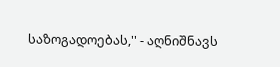საზოგადოებას,'' - აღნიშნავს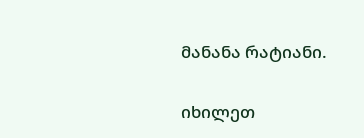მანანა რატიანი.

იხილეთ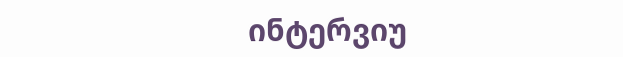ინტერვიუ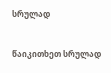სრულად

წაიკითხეთ სრულად